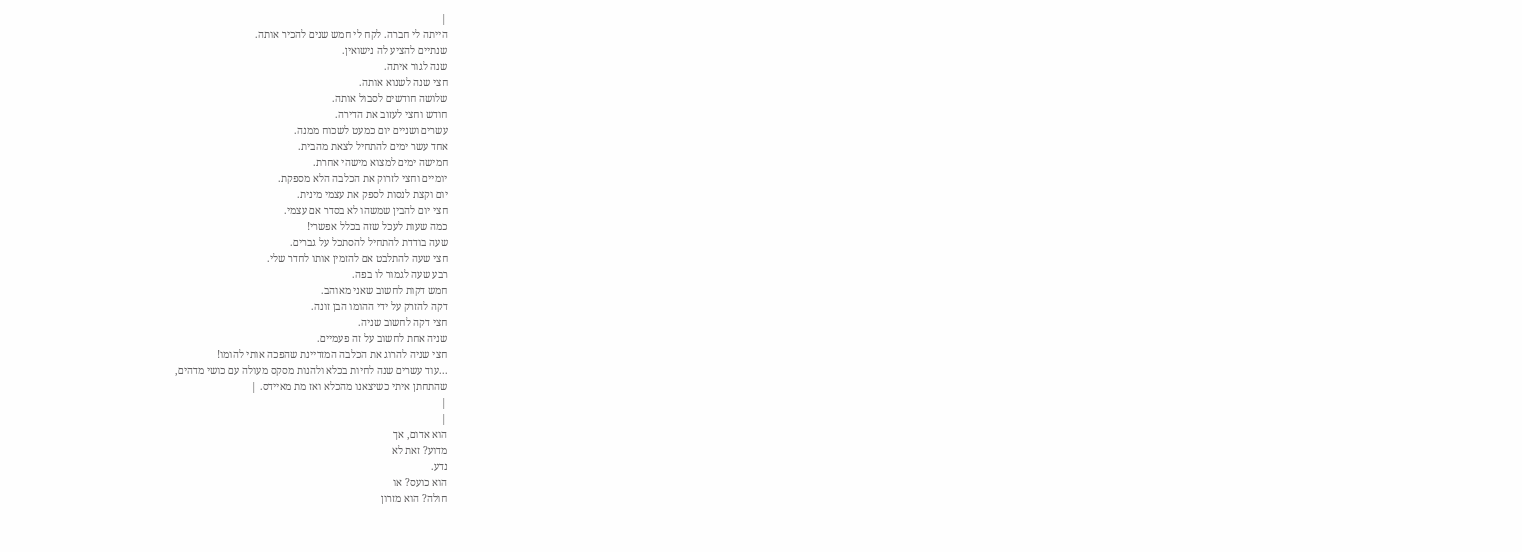|
הייתה לי חברה. לקח לי חמש שנים להכיר אותה.
שנתיים להציע לה נישואין.
שנה לגור איתה.
חצי שנה לשנוא אותה.
שלושה חודשים לסבול אותה.
חודש וחצי לעזוב את הדירה.
עשרים ושניים יום כמעט לשכוח ממנה.
אחד עשר ימים להתחיל לצאת מהבית.
חמישה ימים למצוא מישהי אחרת.
יומיים וחצי לזרוק את הכלבה הלא מספקת.
יום וקצת לנסות לספק את עצמי מינית.
חצי יום להבין שמשהו לא בסדר אם עצמי.
כמה שעות לעכל שזה בכלל אפשרי!
שעה בודדת להתחיל להסתכל על גברים.
חצי שעה להתלבט אם להזמין אותו לחדר שלי.
רבע שעה לגמור לו בפה.
חמש דקות לחשוב שאני מאוהב.
דקה להזרק על ידי ההומו הבן זונה.
חצי דקה לחשוב שניה.
שניה אחת לחשוב על זה פעמיים.
חצי שניה להרוג את הכלבה המזדיינת שהפכה אותי להומו!
...עוד עשרים שנה לחיות בכלא ולהנות מסקס מעולה עם כושי מדהים,
שהתחתן איתי כשיצאנו מהכלא ואז מת מאיידס. |
|
|
הוא אדום, אך
מדוע? זאת לא
נדע.
הוא כועס? או
חולה? הוא מזרון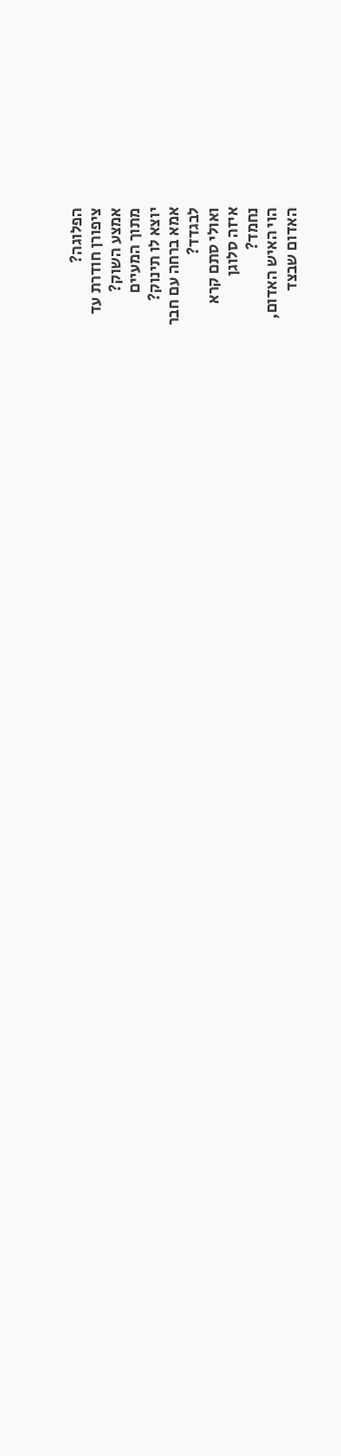הפלוגה?
ציפורן חודרת עד
אמצע השוק?
מתוך המעיים
יוצא לו תינוק?
אמא ברחה עם חבר
לבגדד?
ואולי סתם קרא
איזה סלוגן
נחמד?
הוי האיש האדום,
האדום שבצד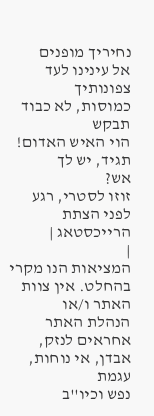נחיריך מופנים
אל עינינו לעד
צפונותיך
כמוסות, לא כבוד
תבקש
הוי האיש האדום!
תגיד, יש לך
אש?
זוזו לסטרי, רגע
לפני הצתת
הרייכסטאג |
|
המציאות הנו מקרי בהחלט. אין צוות האתר ו/או
הנהלת האתר אחראים לנזק, אבדן, אי נוחות, עגמת
נפש וכיו''ב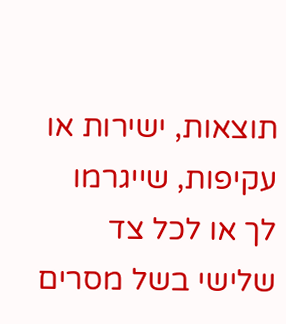תוצאות, ישירות או עקיפות, שייגרמו
לך או לכל צד שלישי בשל מסרים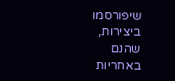שיפורסמו
ביצירות, שהנם באחריות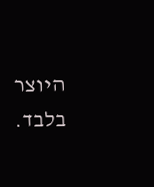היוצר בלבד.